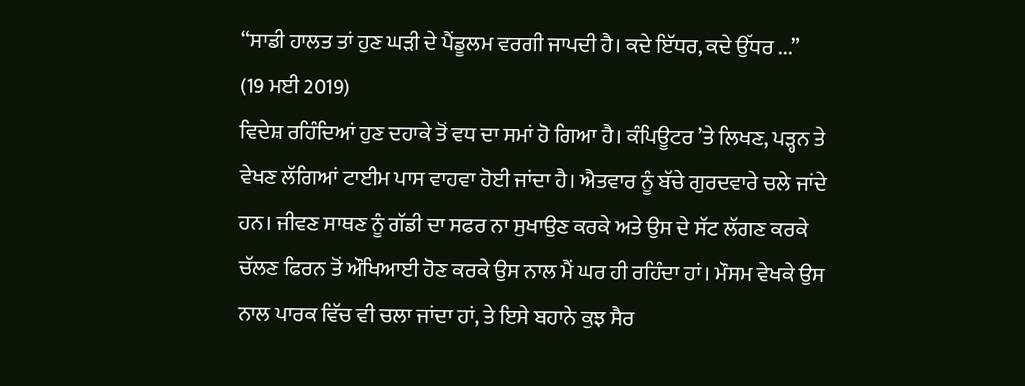“ਸਾਡੀ ਹਾਲਤ ਤਾਂ ਹੁਣ ਘੜੀ ਦੇ ਪੈਂਡੂਲਮ ਵਰਗੀ ਜਾਪਦੀ ਹੈ। ਕਦੇ ਇੱਧਰ, ਕਦੇ ਉੱਧਰ ...”
(19 ਮਈ 2019)
ਵਿਦੇਸ਼ ਰਹਿੰਦਿਆਂ ਹੁਣ ਦਹਾਕੇ ਤੋਂ ਵਧ ਦਾ ਸਮਾਂ ਹੋ ਗਿਆ ਹੈ। ਕੰਪਿਊਟਰ ’ਤੇ ਲਿਖਣ, ਪੜ੍ਹਨ ਤੇ ਵੇਖਣ ਲੱਗਿਆਂ ਟਾਈਮ ਪਾਸ ਵਾਹਵਾ ਹੋਈ ਜਾਂਦਾ ਹੈ। ਐਤਵਾਰ ਨੂੰ ਬੱਚੇ ਗੁਰਦਵਾਰੇ ਚਲੇ ਜਾਂਦੇ ਹਨ। ਜੀਵਣ ਸਾਥਣ ਨੂੰ ਗੱਡੀ ਦਾ ਸਫਰ ਨਾ ਸੁਖਾਉਣ ਕਰਕੇ ਅਤੇ ਉਸ ਦੇ ਸੱਟ ਲੱਗਣ ਕਰਕੇ ਚੱਲਣ ਫਿਰਨ ਤੋਂ ਔਖਿਆਈ ਹੋਣ ਕਰਕੇ ਉਸ ਨਾਲ ਮੈਂ ਘਰ ਹੀ ਰਹਿੰਦਾ ਹਾਂ। ਮੌਸਮ ਵੇਖਕੇ ਉਸ ਨਾਲ ਪਾਰਕ ਵਿੱਚ ਵੀ ਚਲਾ ਜਾਂਦਾ ਹਾਂ, ਤੇ ਇਸੇ ਬਹਾਨੇ ਕੁਝ ਸੈਰ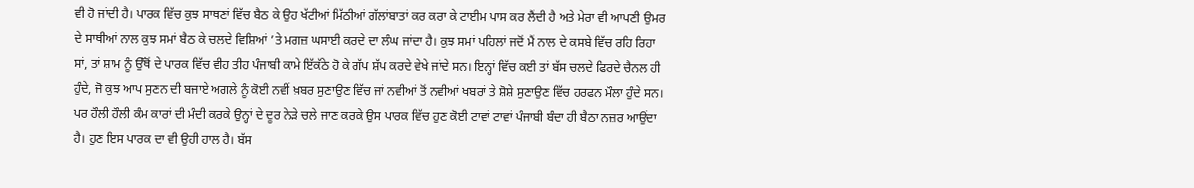ਵੀ ਹੋ ਜਾਂਦੀ ਹੈ। ਪਾਰਕ ਵਿੱਚ ਕੁਝ ਸਾਥਣਾਂ ਵਿੱਚ ਬੈਠ ਕੇ ਉਹ ਖੱਟੀਆਂ ਮਿੱਠੀਆਂ ਗੱਲਾਂਬਾਤਾਂ ਕਰ ਕਰਾ ਕੇ ਟਾਈਮ ਪਾਸ ਕਰ ਲੈਂਦੀ ਹੈ ਅਤੇ ਮੇਰਾ ਵੀ ਆਪਣੀ ਉਮਰ ਦੇ ਸਾਥੀਆਂ ਨਾਲ ਕੁਝ ਸਮਾਂ ਬੈਠ ਕੇ ਚਲਦੇ ਵਿਸ਼ਿਆਂ ’ਤੇ ਮਗਜ਼ ਘਸਾਈ ਕਰਦੇ ਦਾ ਲੰਘ ਜਾਂਦਾ ਹੈ। ਕੁਝ ਸਮਾਂ ਪਹਿਲਾਂ ਜਦੋਂ ਮੈਂ ਨਾਲ ਦੇ ਕਸਬੇ ਵਿੱਚ ਰਹਿ ਰਿਹਾ ਸਾਂ, ਤਾਂ ਸ਼ਾਮ ਨੂੰ ਉੱਥੋਂ ਦੇ ਪਾਰਕ ਵਿੱਚ ਵੀਹ ਤੀਹ ਪੰਜਾਬੀ ਕਾਮੇ ਇੱਕੱਠੇ ਹੋ ਕੇ ਗੱਪ ਸ਼ੱਪ ਕਰਦੇ ਵੇਖੇ ਜਾਂਦੇ ਸਨ। ਇਨ੍ਹਾਂ ਵਿੱਚ ਕਈ ਤਾਂ ਬੱਸ ਚਲਦੇ ਫਿਰਦੇ ਚੈਨਲ ਹੀ ਹੁੰਦੇ, ਜੋ ਕੁਝ ਆਪ ਸੁਣਨ ਦੀ ਬਜਾਏ ਅਗਲੇ ਨੂੰ ਕੋਈ ਨਵੀਂ ਖ਼ਬਰ ਸੁਣਾਉਣ ਵਿੱਚ ਜਾਂ ਨਵੀਆਂ ਤੋਂ ਨਵੀਆਂ ਖਬਰਾਂ ਤੇ ਸ਼ੋਸ਼ੇ ਸੁਣਾਉਣ ਵਿੱਚ ਹਰਫਨ ਮੌਲਾ ਹੁੰਦੇ ਸਨ। ਪਰ ਹੌਲੀ ਹੌਲੀ ਕੰਮ ਕਾਰਾਂ ਦੀ ਮੰਦੀ ਕਰਕੇ ਉਨ੍ਹਾਂ ਦੇ ਦੂਰ ਨੇੜੇ ਚਲੇ ਜਾਣ ਕਰਕੇ ਉਸ ਪਾਰਕ ਵਿੱਚ ਹੁਣ ਕੋਈ ਟਾਵਾਂ ਟਾਵਾਂ ਪੰਜਾਬੀ ਬੰਦਾ ਹੀ ਬੈਠਾ ਨਜ਼ਰ ਆਉਂਦਾ ਹੈ। ਹੁਣ ਇਸ ਪਾਰਕ ਦਾ ਵੀ ਉਹੀ ਹਾਲ ਹੈ। ਬੱਸ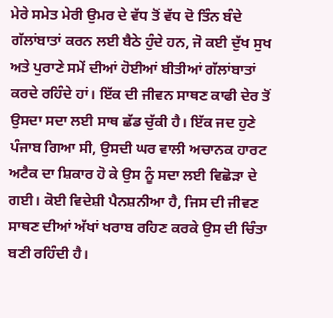ਮੇਰੇ ਸਮੇਤ ਮੇਰੀ ਉਮਰ ਦੇ ਵੱਧ ਤੋਂ ਵੱਧ ਦੋ ਤਿੰਨ ਬੰਦੇ ਗੱਲਾਂਬਾਤਾਂ ਕਰਨ ਲਈ ਬੈਠੇ ਹੁੰਦੇ ਹਨ, ਜੋ ਕਈ ਦੁੱਖ ਸੁਖ ਅਤੇ ਪੁਰਾਣੇ ਸਮੇਂ ਦੀਆਂ ਹੋਈਆਂ ਬੀਤੀਆਂ ਗੱਲਾਂਬਾਤਾਂ ਕਰਦੇ ਰਹਿੰਦੇ ਹਾਂ। ਇੱਕ ਦੀ ਜੀਵਨ ਸਾਥਣ ਕਾਫੀ ਦੇਰ ਤੋਂ ਉਸਦਾ ਸਦਾ ਲਈ ਸਾਥ ਛੱਡ ਚੁੱਕੀ ਹੈ। ਇੱਕ ਜਦ ਹੁਣੇ ਪੰਜਾਬ ਗਿਆ ਸੀ, ਉਸਦੀ ਘਰ ਵਾਲੀ ਅਚਾਨਕ ਹਾਰਟ ਅਟੈਕ ਦਾ ਸ਼ਿਕਾਰ ਹੋ ਕੇ ਉਸ ਨੂੰ ਸਦਾ ਲਈ ਵਿਛੋੜਾ ਦੇ ਗਈ। ਕੋਈ ਵਿਦੇਸ਼ੀ ਪੈਨਸ਼ਨੀਆ ਹੈ, ਜਿਸ ਦੀ ਜੀਵਣ ਸਾਥਣ ਦੀਆਂ ਅੱਖਾਂ ਖਰਾਬ ਰਹਿਣ ਕਰਕੇ ਉਸ ਦੀ ਚਿੰਤਾ ਬਣੀ ਰਹਿੰਦੀ ਹੈ।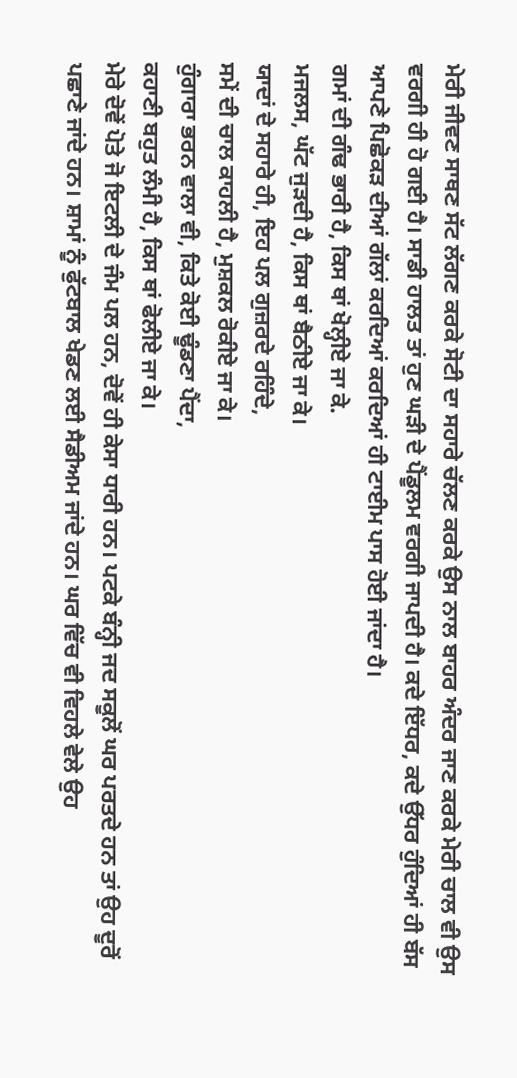ਮੇਰੀ ਜੀਵਣ ਸਾਥਣ ਸੱਟ ਲੱਗਣ ਕਰਕੇ ਸੋਟੀ ਦਾ ਸਹਾਰੇ ਚੱਲਣ ਕਰਕੇ ਉਸ ਨਾਲ ਬਾਹਰ ਅੰਦਰ ਜਾਣ ਕਰਕੇ ਮੇਰੀ ਚਾਲ ਵੀ ਉਸ ਵਰਗੀ ਹੀ ਹੋ ਗਈ ਹੈ। ਸਾਡੀ ਹਾਲਤ ਤਾਂ ਹੁਣ ਘੜੀ ਦੇ ਪੈਂਡੂਲਮ ਵਰਗੀ ਜਾਪਦੀ ਹੈ। ਕਦੇ ਇੱਧਰ, ਕਦੇ ਉੱਧਰ ਹੁੰਦਿਆਂ ਹੀ ਬੱਸ ਆਪਣੇ ਪਿਛੋਕੜ ਦੀਆਂ ਗੱਲਾਂ ਕਰਦਿਆਂ ਕਰਦਿਆਂ ਹੀ ਟਾਈਮ ਪਾਸ ਹੋਈ ਜਾਂਦਾ ਹੈ।
ਗਮਾਂ ਦੀ ਗੰਢ ਭਾਰੀ ਹੈ, ਕਿਸ ਥਾਂ ਖੋਲ੍ਹੀਏ ਜਾ ਕੇ.
ਮਜਲਸ, ਘੱਟ ਜੁੜਦੀ ਹੈ, ਕਿਸ ਥਾਂ ਬੈਠੀਏ ਜਾ ਕੇ।
ਯਾਦਾਂ ਦੇ ਸਹਾਰੇ ਹੀ, ਇਹ ਪਲ ਗੁਜ਼ਰਦੇ ਰਹਿੰਦੇ,
ਸਮੇਂ ਦੀ ਚਾਲ ਕਾਹਲੀ ਹੈ, ਮੁਸ਼ਕਲ ਰੋਕੀਏ ਜਾ ਕੇ।
ਹੁੰਗਾਰਾ ਭਰਨ ਵਾਲਾ ਵੀ, ਕਿਤੇ ਕੋਈ ਢੂੰਡਣਾ ਪੈਂਦਾ,
ਕਹਾਣੀ ਬਹੁਤ ਲੰਮੀ ਹੈ, ਕਿਸ ਥਾਂ ਫੋਲੀਏ ਜਾ ਕੇ।
ਮੇਰੇ ਦੋਵੇਂ ਪੋਤੇ ਜੋ ਇਟਲੀ ਦੇ ਜੰਮ ਪਲ ਹਨ, ਦੋਵੇਂ ਹੀ ਕੇਸਾ ਧਾਰੀ ਹਨ। ਪਟਕੇ ਬੰਨ੍ਹੀ ਜਦ ਸਕੂਲੋਂ ਘਰ ਪਰਤਦੇ ਹਨ ਤਾਂ ਉਹ ਦੂਰੋਂ ਪਛਾਣੇ ਜਾਂਦੇ ਹਨ। ਸ਼ਾਮਾਂ ਨੂੰ ਫੁੱਟਬਾਲ ਖੇਡਣ ਲਈ ਸੈਡੀਅਮ ਜਾਂਦੇ ਹਨ। ਘਰ ਵਿੱਚ ਵੀ ਵਿਹਲੇ ਵੇਲੇ ਉਹ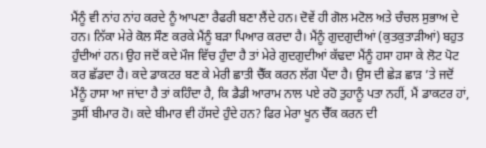ਮੈਂਨੂੰ ਵੀ ਨਾਂਹ ਨਾਂਹ ਕਰਦੇ ਨੂੰ ਆਪਣਾ ਰੈਫਰੀ ਬਣਾ ਲੈਂਦੇ ਹਨ। ਦੋਵੇਂ ਹੀ ਗੋਲ ਮਟੋਲ ਅਤੇ ਚੰਚਲ ਸੁਭਾਅ ਦੇ ਹਨ। ਨਿੱਕਾ ਮੇਰੇ ਕੋਲ ਸੌਣ ਕਰਕੇ ਮੈਂਨੂੰ ਬੜਾ ਪਿਆਰ ਕਰਦਾ ਹੈ। ਮੈਂਨੂੰ ਗੁਦਗੁਦੀਆਂ (ਕੁਤਕੁਤਾੜੀਆਂ) ਬਹੁਤ ਹੁੰਦੀਆਂ ਹਨ। ਉਹ ਜਦੋਂ ਕਦੇ ਮੌਜ ਵਿੱਚ ਹੁੰਦਾ ਹੈ ਤਾਂ ਮੇਰੇ ਗੁਦਗੁਦੀਆਂ ਕੱਢਦਾ ਮੈਂਨੂੰ ਹਸਾ ਹਸਾ ਕੇ ਲੋਟ ਪੋਟ ਕਰ ਛੱਡਦਾ ਹੈ। ਕਦੇ ਡਾਕਟਰ ਬਣ ਕੇ ਮੇਰੀ ਛਾਤੀ ਚੈੱਕ ਕਰਨ ਲੱਗ ਪੈਂਦਾ ਹੈ। ਉਸ ਦੀ ਛੇੜ ਛਾੜ ’ਤੇ ਜਦੋਂ ਮੈਂਨੂੰ ਹਾਸਾ ਆ ਜਾਂਦਾ ਹੈ ਤਾਂ ਕਹਿੰਦਾ ਹੈ, ਕਿ ਡੈਡੀ ਆਰਾਮ ਨਾਲ ਪਏ ਰਹੋ ਤੁਹਾਨੂੰ ਪਤਾ ਨਹੀਂ, ਮੈਂ ਡਾਕਟਰ ਹਾਂ, ਤੁਸੀਂ ਬੀਮਾਰ ਹੋ। ਕਦੇ ਬੀਮਾਰ ਵੀ ਹੱਸਦੇ ਹੁੰਦੇ ਹਨ? ਫਿਰ ਮੇਰਾ ਖੂਨ ਚੈੱਕ ਕਰਨ ਦੀ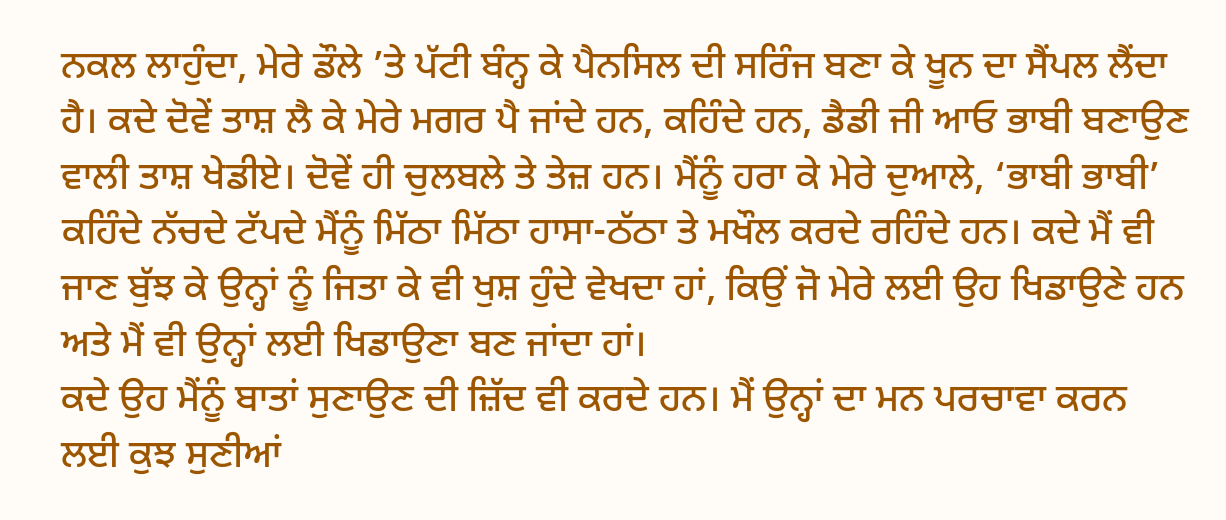ਨਕਲ ਲਾਹੁੰਦਾ, ਮੇਰੇ ਡੌਲੇ ’ਤੇ ਪੱਟੀ ਬੰਨ੍ਹ ਕੇ ਪੈਨਸਿਲ ਦੀ ਸਰਿੰਜ ਬਣਾ ਕੇ ਖੂਨ ਦਾ ਸੈਂਪਲ ਲੈਂਦਾ ਹੈ। ਕਦੇ ਦੋਵੇਂ ਤਾਸ਼ ਲੈ ਕੇ ਮੇਰੇ ਮਗਰ ਪੈ ਜਾਂਦੇ ਹਨ, ਕਹਿੰਦੇ ਹਨ, ਡੈਡੀ ਜੀ ਆਓ ਭਾਬੀ ਬਣਾਉਣ ਵਾਲੀ ਤਾਸ਼ ਖੇਡੀਏ। ਦੋਵੇਂ ਹੀ ਚੁਲਬਲੇ ਤੇ ਤੇਜ਼ ਹਨ। ਮੈਂਨੂੰ ਹਰਾ ਕੇ ਮੇਰੇ ਦੁਆਲੇ, ‘ਭਾਬੀ ਭਾਬੀ’ ਕਹਿੰਦੇ ਨੱਚਦੇ ਟੱਪਦੇ ਮੈਂਨੂੰ ਮਿੱਠਾ ਮਿੱਠਾ ਹਾਸਾ-ਠੱਠਾ ਤੇ ਮਖੌਲ ਕਰਦੇ ਰਹਿੰਦੇ ਹਨ। ਕਦੇ ਮੈਂ ਵੀ ਜਾਣ ਬੁੱਝ ਕੇ ਉਨ੍ਹਾਂ ਨੂੰ ਜਿਤਾ ਕੇ ਵੀ ਖੁਸ਼ ਹੁੰਦੇ ਵੇਖਦਾ ਹਾਂ, ਕਿਉਂ ਜੋ ਮੇਰੇ ਲਈ ਉਹ ਖਿਡਾਉਣੇ ਹਨ ਅਤੇ ਮੈਂ ਵੀ ਉਨ੍ਹਾਂ ਲਈ ਖਿਡਾਉਣਾ ਬਣ ਜਾਂਦਾ ਹਾਂ।
ਕਦੇ ਉਹ ਮੈਂਨੂੰ ਬਾਤਾਂ ਸੁਣਾਉਣ ਦੀ ਜ਼ਿੱਦ ਵੀ ਕਰਦੇ ਹਨ। ਮੈਂ ਉਨ੍ਹਾਂ ਦਾ ਮਨ ਪਰਚਾਵਾ ਕਰਨ ਲਈ ਕੁਝ ਸੁਣੀਆਂ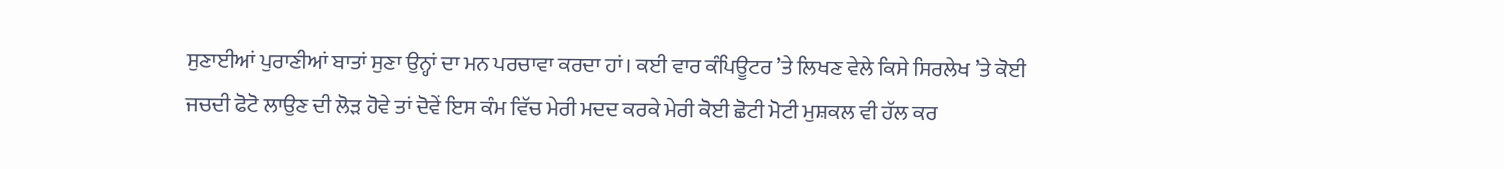ਸੁਣਾਈਆਂ ਪੁਰਾਣੀਆਂ ਬਾਤਾਂ ਸੁਣਾ ਉਨ੍ਹਾਂ ਦਾ ਮਨ ਪਰਚਾਵਾ ਕਰਦਾ ਹਾਂ। ਕਈ ਵਾਰ ਕੰਪਿਊਟਰ ’ਤੇ ਲਿਖਣ ਵੇਲੇ ਕਿਸੇ ਸਿਰਲੇਖ ’ਤੇ ਕੋਈ ਜਚਦੀ ਫੋਟੋ ਲਾਉਣ ਦੀ ਲੋੜ ਹੋਵੇ ਤਾਂ ਦੋਵੇਂ ਇਸ ਕੰਮ ਵਿੱਚ ਮੇਰੀ ਮਦਦ ਕਰਕੇ ਮੇਰੀ ਕੋਈ ਛੋਟੀ ਮੋਟੀ ਮੁਸ਼ਕਲ ਵੀ ਹੱਲ ਕਰ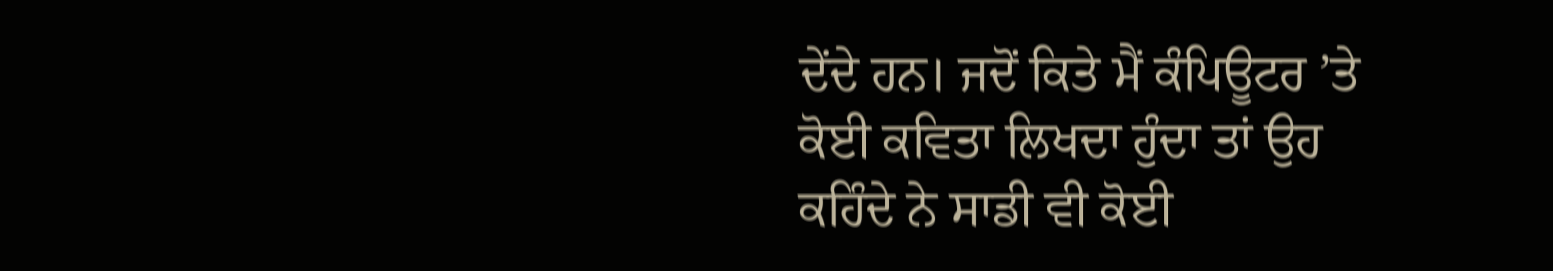ਦੇਂਦੇ ਹਨ। ਜਦੋਂ ਕਿਤੇ ਮੈਂ ਕੰਪਿਊਟਰ ’ਤੇ ਕੋਈ ਕਵਿਤਾ ਲਿਖਦਾ ਹੁੰਦਾ ਤਾਂ ਉਹ ਕਹਿੰਦੇ ਨੇ ਸਾਡੀ ਵੀ ਕੋਈ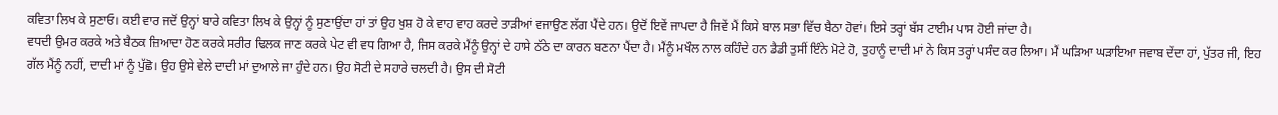ਕਵਿਤਾ ਲਿਖ ਕੇ ਸੁਣਾਓ। ਕਈ ਵਾਰ ਜਦੋਂ ਉਨ੍ਹਾਂ ਬਾਰੇ ਕਵਿਤਾ ਲਿਖ ਕੇ ਉਨ੍ਹਾਂ ਨੂੰ ਸੁਣਾਉਂਦਾ ਹਾਂ ਤਾਂ ਉਹ ਖੁਸ਼ ਹੋ ਕੇ ਵਾਹ ਵਾਹ ਕਰਦੇ ਤਾੜੀਆਂ ਵਜਾਉਣ ਲੱਗ ਪੈਂਦੇ ਹਨ। ਉਦੋਂ ਇਵੇਂ ਜਾਪਦਾ ਹੈ ਜਿਵੇਂ ਮੈਂ ਕਿਸੇ ਬਾਲ ਸਭਾ ਵਿੱਚ ਬੈਠਾ ਹੋਵਾਂ। ਇਸੇ ਤਰ੍ਹਾਂ ਬੱਸ ਟਾਈਮ ਪਾਸ ਹੋਈ ਜਾਂਦਾ ਹੈ।
ਵਧਦੀ ਉਮਰ ਕਰਕੇ ਅਤੇ ਬੈਠਕ ਜ਼ਿਆਦਾ ਹੋਣ ਕਰਕੇ ਸਰੀਰ ਢਿਲਕ ਜਾਣ ਕਰਕੇ ਪੇਟ ਵੀ ਵਧ ਗਿਆ ਹੈ, ਜਿਸ ਕਰਕੇ ਮੈਂਨੂੰ ਉਨ੍ਹਾਂ ਦੇ ਹਾਸੇ ਠੱਠੇ ਦਾ ਕਾਰਨ ਬਣਨਾ ਪੈਂਦਾ ਹੈ। ਮੈਂਨੂੰ ਮਖੌਲ ਨਾਲ ਕਹਿੰਦੇ ਹਨ ਡੈਡੀ ਤੁਸੀਂ ਇੰਨੇ ਮੋਟੇ ਹੋ, ਤੁਹਾਨੂੰ ਦਾਦੀ ਮਾਂ ਨੇ ਕਿਸ ਤਰ੍ਹਾਂ ਪਸੰਦ ਕਰ ਲਿਆ। ਮੈਂ ਘੜਿਆ ਘੜਾਇਆ ਜਵਾਬ ਦੇਂਦਾ ਹਾਂ, ਪੁੱਤਰ ਜੀ, ਇਹ ਗੱਲ ਮੈਂਨੂੰ ਨਹੀਂ, ਦਾਦੀ ਮਾਂ ਨੂੰ ਪੁੱਛੋ। ਉਹ ਉਸੇ ਵੇਲੇ ਦਾਦੀ ਮਾਂ ਦੁਆਲੇ ਜਾ ਹੁੰਦੇ ਹਨ। ਉਹ ਸੋਟੀ ਦੇ ਸਹਾਰੇ ਚਲਦੀ ਹੈ। ਉਸ ਦੀ ਸੋਟੀ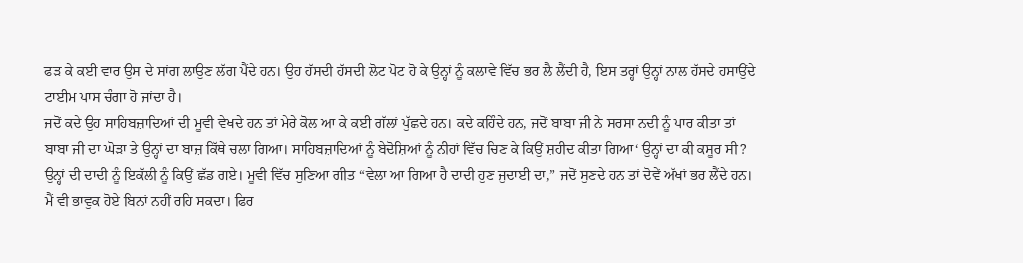ਫੜ ਕੇ ਕਈ ਵਾਰ ਉਸ ਦੇ ਸਾਂਗ ਲਾਉਣ ਲੱਗ ਪੈਂਦੇ ਹਨ। ਉਹ ਹੱਸਦੀ ਹੱਸਦੀ ਲੋਟ ਪੋਟ ਹੋ ਕੇ ਉਨ੍ਹਾਂ ਨੂੰ ਕਲਾਵੇ ਵਿੱਚ ਭਰ ਲੈ ਲੈਂਦੀ ਹੈ, ਇਸ ਤਰ੍ਹਾਂ ਉਨ੍ਹਾਂ ਨਾਲ ਹੱਸਦੇ ਹਸਾਉਂਦੇ ਟਾਈਮ ਪਾਸ ਚੰਗਾ ਹੋ ਜਾਂਦਾ ਹੈ।
ਜਦੋਂ ਕਦੇ ਉਹ ਸਾਹਿਬਜ਼ਾਦਿਆਂ ਦੀ ਮੂਵੀ ਵੇਖਦੇ ਹਨ ਤਾਂ ਮੇਰੇ ਕੋਲ ਆ ਕੇ ਕਈ ਗੱਲਾਂ ਪੁੱਛਦੇ ਹਨ। ਕਦੇ ਕਹਿੰਦੇ ਹਨ, ਜਦੋਂ ਬਾਬਾ ਜੀ ਨੇ ਸਰਸਾ ਨਦੀ ਨੂੰ ਪਾਰ ਕੀਤਾ ਤਾਂ ਬਾਬਾ ਜੀ ਦਾ ਘੋੜਾ ਤੇ ਉਨ੍ਹਾਂ ਦਾ ਬਾਜ਼ ਕਿੱਥੇ ਚਲਾ ਗਿਆ। ਸਾਹਿਬਜ਼ਾਦਿਆਂ ਨੂੰ ਬੇਦੋਸ਼ਿਆਂ ਨੂੰ ਨੀਹਾਂ ਵਿੱਚ ਚਿਣ ਕੇ ਕਿਉਂ ਸ਼ਹੀਦ ਕੀਤਾ ਗਿਆ‘ ਉਨ੍ਹਾਂ ਦਾ ਕੀ ਕਸੂਰ ਸੀ? ਉਨ੍ਹਾਂ ਦੀ ਦਾਦੀ ਨੂੰ ਇਕੱਲੀ ਨੂੰ ਕਿਉਂ ਛੱਡ ਗਏ। ਮੂਵੀ ਵਿੱਚ ਸੁਣਿਆ ਗੀਤ “ਵੇਲਾ ਆ ਗਿਆ ਹੈ ਦਾਦੀ ਹੁਣ ਜੁਦਾਈ ਦਾ,” ਜਦੋਂ ਸੁਣਦੇ ਹਨ ਤਾਂ ਦੋਵੇਂ ਅੱਖਾਂ ਭਰ ਲੈਂਦੇ ਹਨ। ਮੈਂ ਵੀ ਭਾਵੁਕ ਹੋਏ ਬਿਨਾਂ ਨਹੀਂ ਰਹਿ ਸਕਦਾ। ਫਿਰ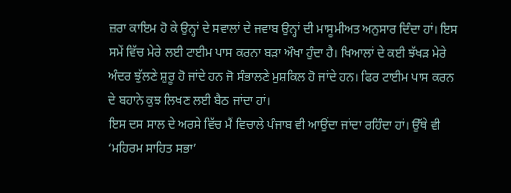ਜ਼ਰਾ ਕਾਇਮ ਹੋ ਕੇ ਉਨ੍ਹਾਂ ਦੇ ਸਵਾਲਾਂ ਦੇ ਜਵਾਬ ਉਨ੍ਹਾਂ ਦੀ ਮਾਸੂਮੀਅਤ ਅਨੁਸਾਰ ਦਿੰਦਾ ਹਾਂ। ਇਸ ਸਮੇਂ ਵਿੱਚ ਮੇਰੇ ਲਈ ਟਾਈਮ ਪਾਸ ਕਰਨਾ ਬੜਾ ਔਖਾ ਹੁੰਦਾ ਹੈ। ਖਿਆਲਾਂ ਦੇ ਕਈ ਝੱਖੜ ਮੇਰੇ ਅੰਦਰ ਝੁੱਲਣੇ ਸ਼ੁਰੂ ਹੋ ਜਾਂਦੇ ਹਨ ਜੋ ਸੰਭਾਲਣੇ ਮੁਸ਼ਕਿਲ ਹੋ ਜਾਂਦੇ ਹਨ। ਫਿਰ ਟਾਈਮ ਪਾਸ ਕਰਨ ਦੇ ਬਹਾਨੇ ਕੁਝ ਲਿਖਣ ਲਈ ਬੈਠ ਜਾਂਦਾ ਹਾਂ।
ਇਸ ਦਸ ਸਾਲ ਦੇ ਅਰਸੇ ਵਿੱਚ ਮੈਂ ਵਿਚਾਲੇ ਪੰਜਾਬ ਵੀ ਆਉਂਦਾ ਜਾਂਦਾ ਰਹਿੰਦਾ ਹਾਂ। ਉੱਥੇ ਵੀ ‘ਮਹਿਰਮ ਸਾਹਿਤ ਸਭਾ’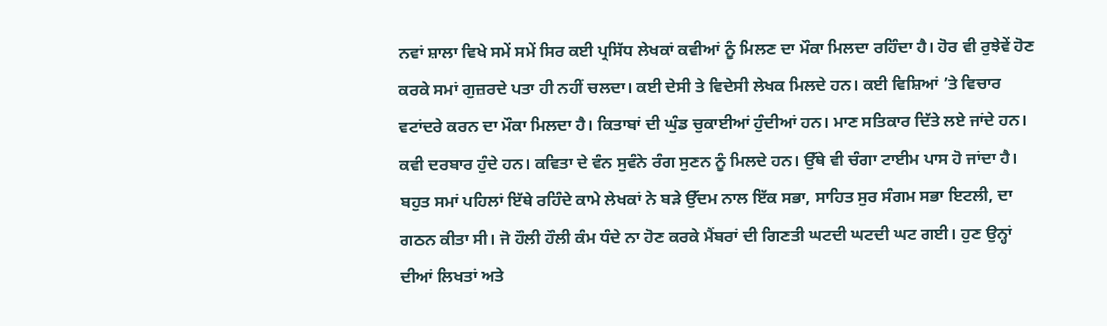ਨਵਾਂ ਸ਼ਾਲਾ ਵਿਖੇ ਸਮੇਂ ਸਮੇਂ ਸਿਰ ਕਈ ਪ੍ਰਸਿੱਧ ਲੇਖਕਾਂ ਕਵੀਆਂ ਨੂੰ ਮਿਲਣ ਦਾ ਮੌਕਾ ਮਿਲਦਾ ਰਹਿੰਦਾ ਹੈ। ਹੋਰ ਵੀ ਰੁਝੇਵੇਂ ਹੋਣ ਕਰਕੇ ਸਮਾਂ ਗੁਜ਼ਰਦੇ ਪਤਾ ਹੀ ਨਹੀਂ ਚਲਦਾ। ਕਈ ਦੇਸੀ ਤੇ ਵਿਦੇਸੀ ਲੇਖਕ ਮਿਲਦੇ ਹਨ। ਕਈ ਵਿਸ਼ਿਆਂ ’ਤੇ ਵਿਚਾਰ ਵਟਾਂਦਰੇ ਕਰਨ ਦਾ ਮੌਕਾ ਮਿਲਦਾ ਹੈ। ਕਿਤਾਬਾਂ ਦੀ ਘੁੰਡ ਚੁਕਾਈਆਂ ਹੁੰਦੀਆਂ ਹਨ। ਮਾਣ ਸਤਿਕਾਰ ਦਿੱਤੇ ਲਏ ਜਾਂਦੇ ਹਨ। ਕਵੀ ਦਰਬਾਰ ਹੁੰਦੇ ਹਨ। ਕਵਿਤਾ ਦੇ ਵੰਨ ਸੁਵੰਨੇ ਰੰਗ ਸੁਣਨ ਨੂੰ ਮਿਲਦੇ ਹਨ। ਉੱਥੇ ਵੀ ਚੰਗਾ ਟਾਈਮ ਪਾਸ ਹੋ ਜਾਂਦਾ ਹੈ।
ਬਹੁਤ ਸਮਾਂ ਪਹਿਲਾਂ ਇੱਥੇ ਰਹਿੰਦੇ ਕਾਮੇ ਲੇਖਕਾਂ ਨੇ ਬੜੇ ਉੱਦਮ ਨਾਲ ਇੱਕ ਸਭਾ, ਸਾਹਿਤ ਸੁਰ ਸੰਗਮ ਸਭਾ ਇਟਲੀ, ਦਾ ਗਠਨ ਕੀਤਾ ਸੀ। ਜੋ ਹੌਲੀ ਹੌਲੀ ਕੰਮ ਧੰਦੇ ਨਾ ਹੋਣ ਕਰਕੇ ਮੈਂਬਰਾਂ ਦੀ ਗਿਣਤੀ ਘਟਦੀ ਘਟਦੀ ਘਟ ਗਈ। ਹੁਣ ਉਨ੍ਹਾਂ ਦੀਆਂ ਲਿਖਤਾਂ ਅਤੇ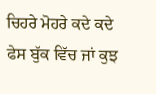ਚਿਹਰੇ ਮੋਹਰੇ ਕਦੇ ਕਦੇ ਫੇਸ ਬੁੱਕ ਵਿੱਚ ਜਾਂ ਕੁਝ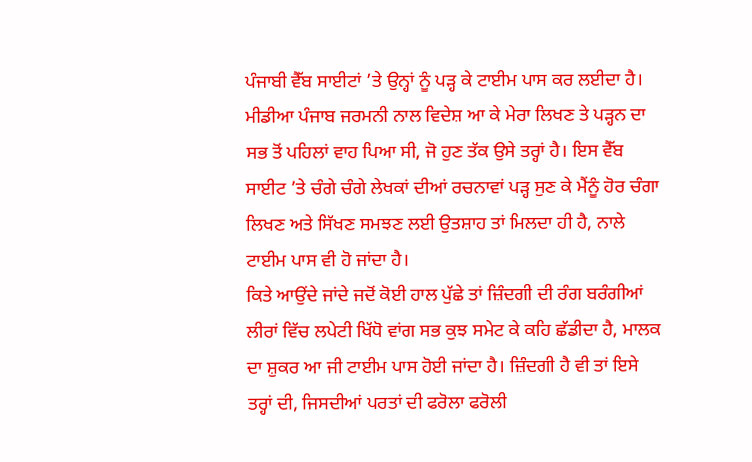ਪੰਜਾਬੀ ਵੈੱਬ ਸਾਈਟਾਂ ’ਤੇ ਉਨ੍ਹਾਂ ਨੂੰ ਪੜ੍ਹ ਕੇ ਟਾਈਮ ਪਾਸ ਕਰ ਲਈਦਾ ਹੈ। ਮੀਡੀਆ ਪੰਜਾਬ ਜਰਮਨੀ ਨਾਲ ਵਿਦੇਸ਼ ਆ ਕੇ ਮੇਰਾ ਲਿਖਣ ਤੇ ਪੜ੍ਹਨ ਦਾ ਸਭ ਤੋਂ ਪਹਿਲਾਂ ਵਾਹ ਪਿਆ ਸੀ, ਜੋ ਹੁਣ ਤੱਕ ਉਸੇ ਤਰ੍ਹਾਂ ਹੈ। ਇਸ ਵੈੱਬ ਸਾਈਟ ’ਤੇ ਚੰਗੇ ਚੰਗੇ ਲੇਖਕਾਂ ਦੀਆਂ ਰਚਨਾਵਾਂ ਪੜ੍ਹ ਸੁਣ ਕੇ ਮੈਂਨੂੰ ਹੋਰ ਚੰਗਾ ਲਿਖਣ ਅਤੇ ਸਿੱਖਣ ਸਮਝਣ ਲਈ ਉਤਸ਼ਾਹ ਤਾਂ ਮਿਲਦਾ ਹੀ ਹੈ, ਨਾਲੇ ਟਾਈਮ ਪਾਸ ਵੀ ਹੋ ਜਾਂਦਾ ਹੈ।
ਕਿਤੇ ਆਉਂਦੇ ਜਾਂਦੇ ਜਦੋਂ ਕੋਈ ਹਾਲ ਪੁੱਛੇ ਤਾਂ ਜ਼ਿੰਦਗੀ ਦੀ ਰੰਗ ਬਰੰਗੀਆਂ ਲੀਰਾਂ ਵਿੱਚ ਲਪੇਟੀ ਖਿੱਧੋ ਵਾਂਗ ਸਭ ਕੁਝ ਸਮੇਟ ਕੇ ਕਹਿ ਛੱਡੀਦਾ ਹੈ, ਮਾਲਕ ਦਾ ਸ਼ੁਕਰ ਆ ਜੀ ਟਾਈਮ ਪਾਸ ਹੋਈ ਜਾਂਦਾ ਹੈ। ਜ਼ਿੰਦਗੀ ਹੈ ਵੀ ਤਾਂ ਇਸੇ ਤਰ੍ਹਾਂ ਦੀ, ਜਿਸਦੀਆਂ ਪਰਤਾਂ ਦੀ ਫਰੋਲਾ ਫਰੋਲੀ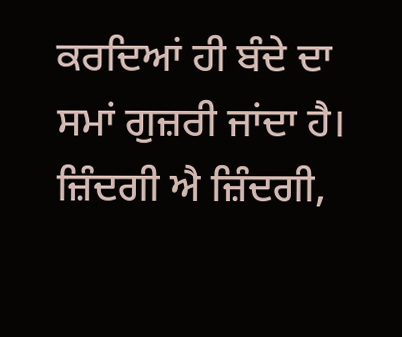ਕਰਦਿਆਂ ਹੀ ਬੰਦੇ ਦਾ ਸਮਾਂ ਗੁਜ਼ਰੀ ਜਾਂਦਾ ਹੈ।
ਜ਼ਿੰਦਗੀ ਐ ਜ਼ਿੰਦਗੀ,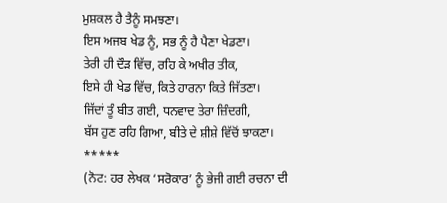ਮੁਸ਼ਕਲ ਹੈ ਤੈਨੂੰ ਸਮਝਣਾ।
ਇਸ ਅਜਬ ਖੇਡ ਨੂੰ, ਸਭ ਨੂੰ ਹੈ ਪੈਣਾ ਖੇਡਣਾ।
ਤੇਰੀ ਹੀ ਦੌੜ ਵਿੱਚ, ਰਹਿ ਕੇ ਅਖੀਰ ਤੀਕ,
ਇਸੇ ਹੀ ਖੇਡ ਵਿੱਚ, ਕਿਤੇ ਹਾਰਨਾ ਕਿਤੇ ਜਿੱਤਣਾ।
ਜਿੱਦਾਂ ਤੂੰ ਬੀਤ ਗਈ, ਧਨਵਾਦ ਤੇਰਾ ਜ਼ਿੰਦਗੀ,
ਬੱਸ ਹੁਣ ਰਹਿ ਗਿਆ, ਬੀਤੇ ਦੇ ਸ਼ੀਸ਼ੇ ਵਿੱਚੋਂ ਝਾਕਣਾ।
*****
(ਨੋਟ: ਹਰ ਲੇਖਕ ‘ਸਰੋਕਾਰ’ ਨੂੰ ਭੇਜੀ ਗਈ ਰਚਨਾ ਦੀ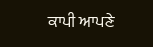ਕਾਪੀ ਆਪਣੇ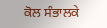ਕੋਲ ਸੰਭਾਲਕੇ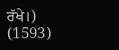ਰੱਖੇ।)
(1593)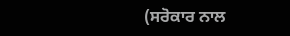(ਸਰੋਕਾਰ ਨਾਲ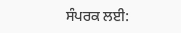ਸੰਪਰਕ ਲਈ: